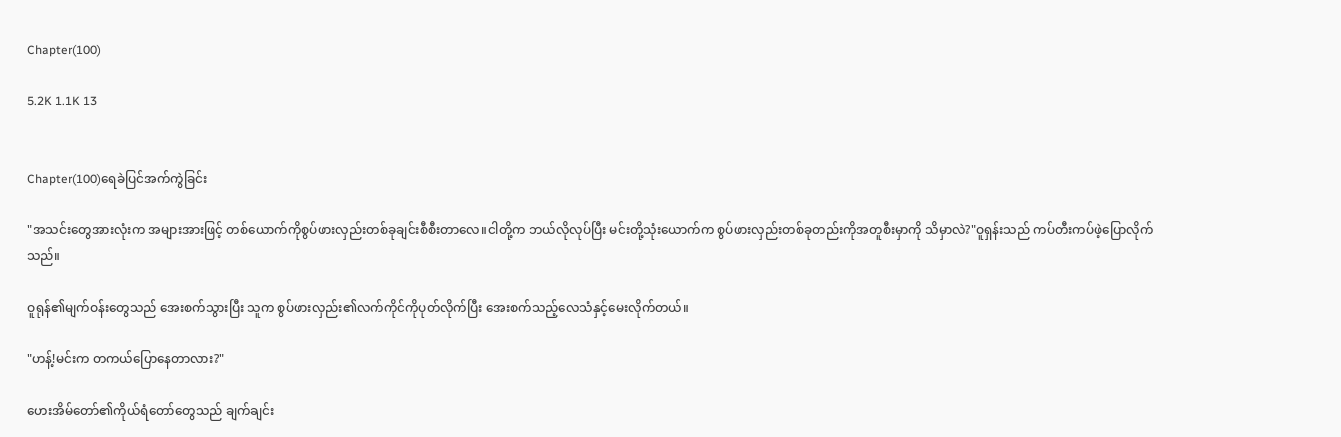Chapter(100)

5.2K 1.1K 13


Chapter(100)ရေခဲပြင်အက်ကွဲခြင်း

"အသင်းတွေအားလုံးက အများအားဖြင့် တစ်ယောက်ကိုစွပ်ဖားလှည်းတစ်ခုချင်းစီစီးတာလေ။ငါတို့က ဘယ်လိုလုပ်ပြီး မင်းတို့သုံးယောက်က စွပ်ဖားလှည်းတစ်ခုတည်းကိုအတူစီးမှာကို သိမှာလဲ?"ဝူရှန်းသည် ကပ်တီးကပ်ဖဲ့ပြောလိုက်သည်။

ဝူရုန်၏မျက်ဝန်းတွေသည် အေးစက်သွားပြီး သူက စွပ်ဖားလှည်း၏လက်ကိုင်ကိုပုတ်လိုက်ပြီး အေးစက်သည့်လေသံနှင့်မေးလိုက်တယ်။

"ဟန့်!မင်းက တကယ်ပြောနေတာလား?"

ဟေးအိမ်တော်၏ကိုယ်ရံတော်တွေသည် ချက်ချင်း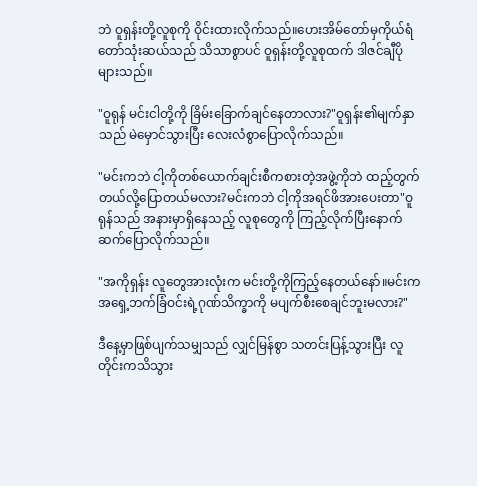ဘဲ ဝူရှန်းတို့လူစုကို ဝိုင်းထားလိုက်သည်။ဟေးအိမ်တော်မှကိုယ်ရံတော်သုံးဆယ်သည် သိသာစွာပင် ဝူရှန်းတို့လူစုထက် ဒါဇင်ချီပိုများသည်။

"ဝူရုန် မင်းငါတို့ကို ခြိမ်းခြောက်ချင်နေတာလား?"ဝူရှန်း၏မျက်နှာသည် မဲမှောင်သွားပြီး လေးလံစွာပြောလိုက်သည်။

"မင်းကဘဲ ငါ့ကိုတစ်ယောက်ချင်းစီကစားတဲ့အဖွဲ့ကိုဘဲ ထည့်တွက်တယ်လို့ပြောတယ်မလား?မင်းကဘဲ ငါ့ကိုအရင်ဖိအားပေးတာ"ဝူရုန်သည် အနားမှာရှိနေသည့် လူစုတွေကို ကြည့်လိုက်ပြီးနောက် ဆက်ပြောလိုက်သည်။

"အကိုရှန်း လူတွေအားလုံးက မင်းတို့ကိုကြည့်နေတယ်နော်။မင်းက အရှေ့ဘက်ခြံဝင်းရဲ့ဂုဏ်သိက္ခာကို မပျက်စီးစေချင်ဘူးမလား?"

ဒီနေ့မှာဖြစ်ပျက်သမျှသည် လျှင်မြန်စွာ သတင်းပြန့်သွားပြီး လူတိုင်းကသိသွား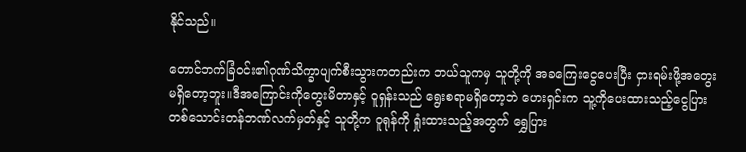နိုင်သည်။

တောင်ဘက်ခြံဝင်း၏ဂုဏ်သိက္ခာပျက်စီးသွားကတည်းက ဘယ်သူကမှ သူတို့ကို အခကြေးငွေပေးပြီး ငှားရမ်းဖို့အတွေးမရှိတော့ဘူး။ဒီအကြောင်းကိုတွေးမိတာနှင့် ဝူရှန်းသည် ရွေးစရာမရှိတော့ဘဲ ဟေးရှင်းက သူ့ကိုပေးထားသည့်ငွေပြားတစ်သောင်းတန်ဘဏ်လက်မှတ်နှင့် သူတို့က ဝူရုန်ကို ရှုံးထားသည့်အတွက် ရွှေပြား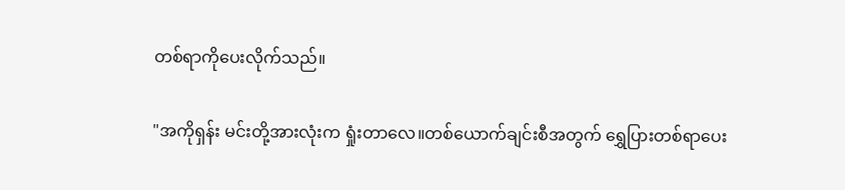တစ်ရာကိုပေးလိုက်သည်။

"အကိုရှန်း မင်းတို့အားလုံးက ရှုံးတာလေ။တစ်ယောက်ချင်းစီအတွက် ရွှေပြားတစ်ရာပေး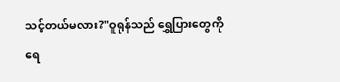သင့်တယ်မလား?"ဝူရုန်သည် ရွှေပြားတွေကို ရေ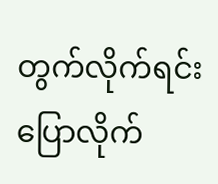တွက်လိုက်ရင်း ပြောလိုက်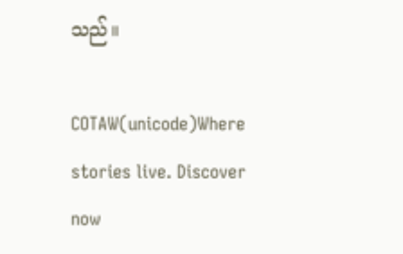သည်။

COTAW(unicode)Where stories live. Discover now